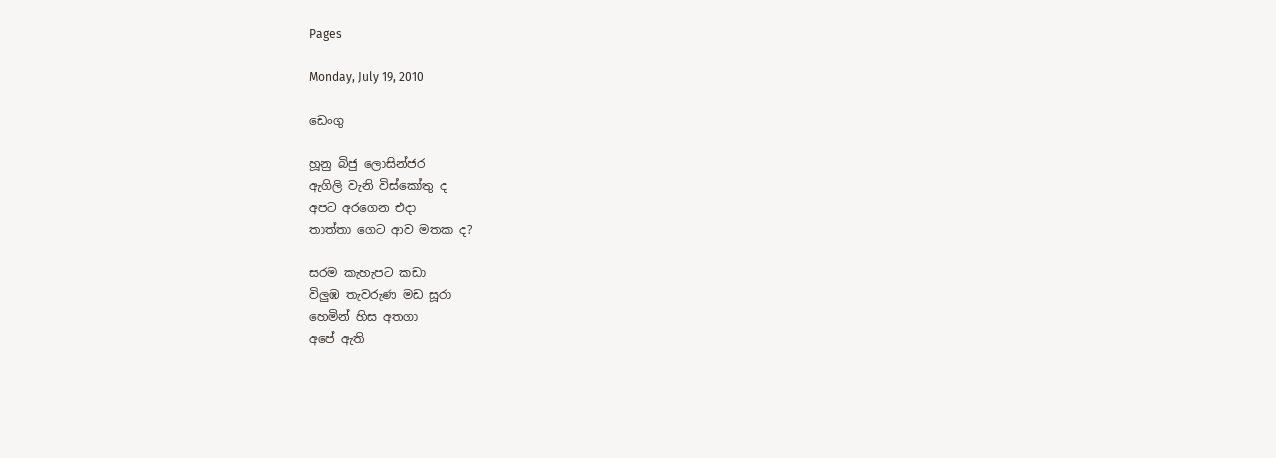Pages

Monday, July 19, 2010

ඩෙංගු

හූනු බිජු ලොසින්ජර
ඇගිලි වැනි විස්කෝතු ද
අපට අරගෙන එදා
තාත්තා ගෙට ආව මතක ද?

සරම කැහැපට කඩා
විලුඹ තැවරුණ මඩ සූරා
හෙමින් හිස අතගා
අපේ ඇති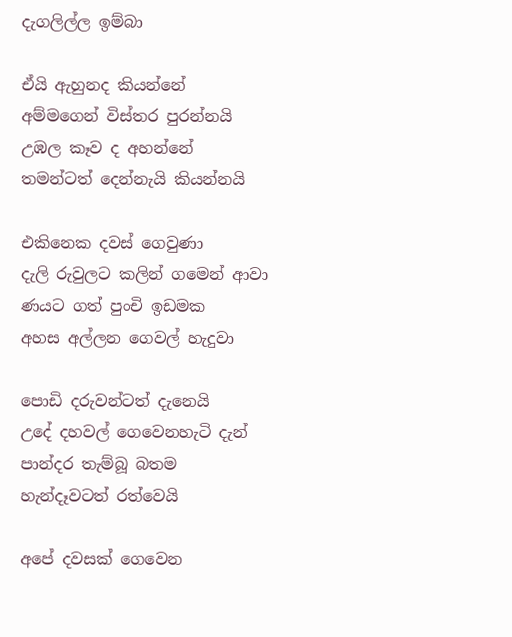දැගලිල්ල ඉම්බා

ඒයි ඇහුනද කියන්නේ
අම්මගෙන් විස්තර පුරන්නයි
උඹල කෑව ද අහන්නේ
තමන්ටත් දෙන්නැයි කියන්නයි

එකිනෙක දවස් ගෙවුණා
දැලි රුවුලට කලින් ගමෙන් ආවා
ණයට ගත් පුංචි ඉඩමක
අහස අල්ලන ගෙවල් හැදුවා

පොඩි දරුවන්ටත් දැනෙයි
උදේ දහවල් ගෙවෙනහැටි දැන්
පාන්දර තැම්බූ බතම
හැන්දෑවටත් රත්වෙයි

අපේ දවසක් ගෙවෙන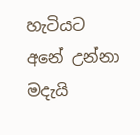හැටියට
අනේ උන්නා මදැයි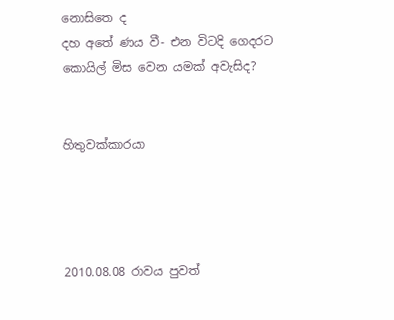නොසිතෙ ද
දහ අතේ ණය වී- එන විටදි ගෙදරට
කොයිල් මිස වෙන යමක් අවැසිද?


හිතුවක්කාරයා




2010.08.08 රාවය පුවත්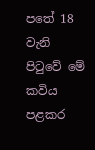පතේ 18 වැනි පිටුවේ මේ කවිය පළකර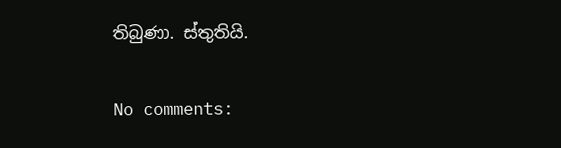තිබුණා. ස්තුතියි.

No comments: